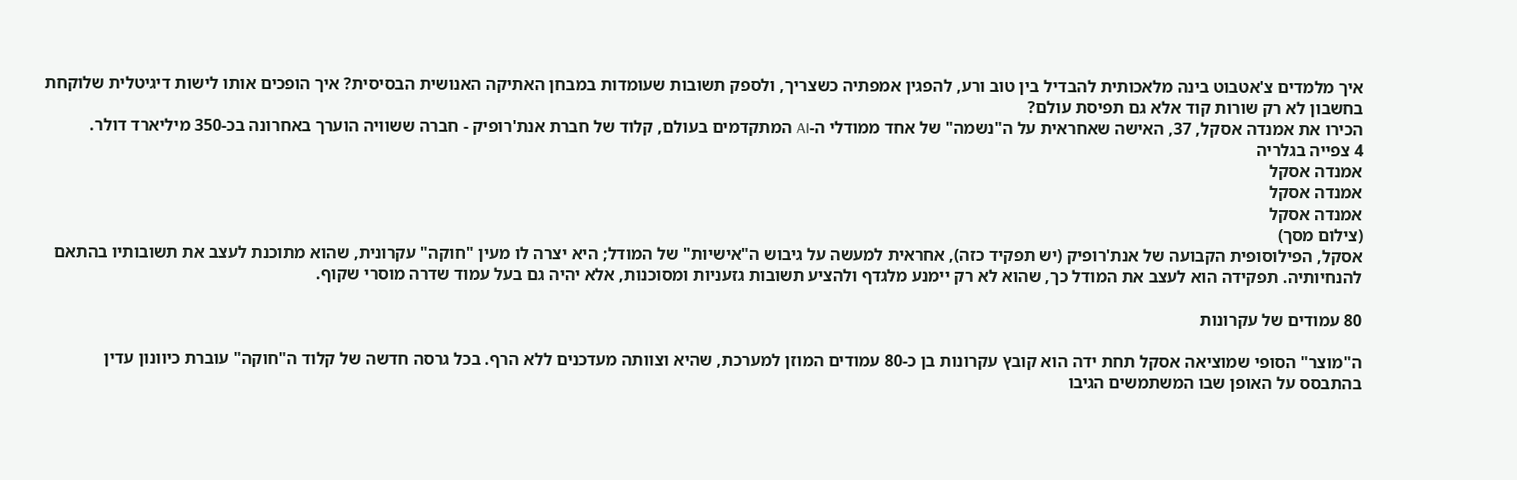איך מלמדים צ'אטבוט בינה מלאכותית להבדיל בין טוב ורע, להפגין אמפתיה כשצריך, ולספק תשובות שעומדות במבחן האתיקה האנושית הבסיסית? איך הופכים אותו לישות דיגיטלית שלוקחת בחשבון לא רק שורות קוד אלא גם תפיסת עולם?
הכירו את אמנדה אסקל, 37, האישה שאחראית על ה"נשמה" של אחד ממודלי ה-AI המתקדמים בעולם, קלוד של חברת אנת'רופיק - חברה ששוויה הוערך באחרונה בכ-350 מיליארד דולר.
4 צפייה בגלריה
אמנדה אסקל
אמנדה אסקל
אמנדה אסקל
(צילום מסך)
אסקל, הפילוסופית הקבועה של אנת'רופיק (יש תפקיד כזה), אחראית למעשה על גיבוש ה"אישיות" של המודל; היא יצרה לו מעין "חוקה" עקרונית, שהוא מתוכנת לעצב את תשובותיו בהתאם להנחיותיה. תפקידה הוא לעצב את המודל כך, שהוא לא רק יימנע מלגדף ולהציע תשובות גזעניות ומסוכנות, אלא יהיה גם בעל עמוד שדרה מוסרי שקוף.

80 עמודים של עקרונות

ה"מוצר" הסופי שמוציאה אסקל תחת ידה הוא קובץ עקרונות בן כ-80 עמודים המוזן למערכת, שהיא וצוותה מעדכנים ללא הרף. בכל גרסה חדשה של קלוד ה"חוקה" עוברת כיוונון עדין בהתבסס על האופן שבו המשתמשים הגיבו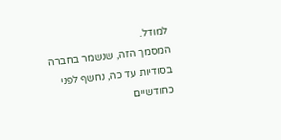למודל.
המסמך הזה, שנשמר בחברה בסודיות עד כה, נחשף לפני כחודשיים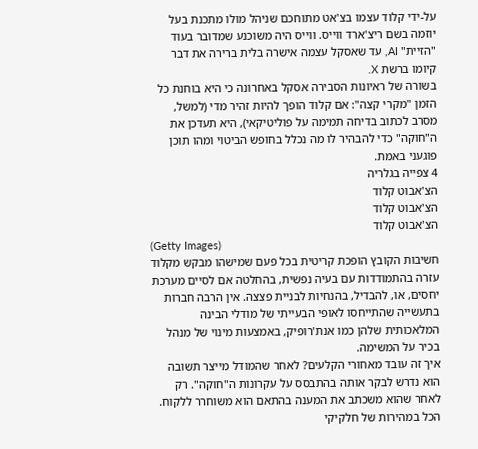על-ידי קלוד עצמו בצ'אט מתוחכם שניהל מולו מתכנת בעל יוזמה בשם ריצ'ארד ווייס. ווייס היה משוכנע שמדובר בעוד "הזיית" AI, עד שאסקל עצמה אישרה בלית ברירה את דבר קיומו ברשת X.
בשורה של ראיונות הסבירה אסקל באחרונה כי היא בוחנת כל הזמן "מקרי קצה": אם קלוד הופך להיות זהיר מדי (למשל, מסרב לכתוב בדיחה תמימה על פוליטיקאי), היא תעדכן את ה"חוקה" כדי להבהיר לו מה נכלל בחופש הביטוי ומהו תוכן פוגעני באמת.
4 צפייה בגלריה
הצ'אבוט קלוד
הצ'אבוט קלוד
הצ'אבוט קלוד
(Getty Images)
חשיבות הקובץ הופכת קריטית בכל פעם שמישהו מבקש מקלוד עזרה בהתמודדות עם בעיה נפשית, בהחלטה אם לסיים מערכת יחסים, או, להבדיל, בהנחיות לבניית פצצה. אין הרבה חברות בתעשייה שהתייחסו לאופי הבעייתי של מודלי הבינה המלאכותית שלהן כמו אנת'רופיק, באמצעות מינוי של מנהל בכיר על המשימה.
איך זה עובד מאחורי הקלעים? לאחר שהמודל מייצר תשובה הוא נדרש לבקר אותה בהתבסס על עקרונות ה"חוקה". רק לאחר שהוא משכתב את המענה בהתאם הוא משוחרר ללקוח. הכל במהירות של חלקיקי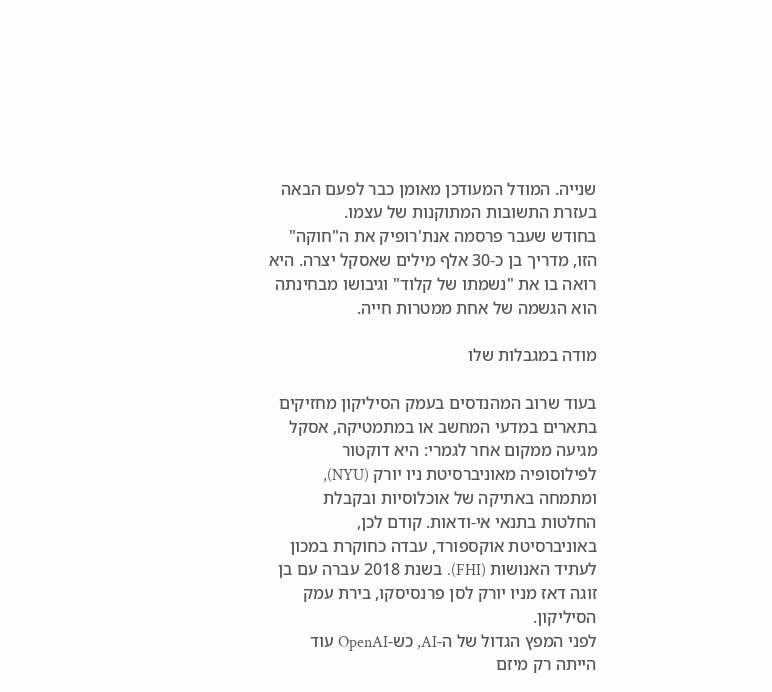שנייה. המודל המעודכן מאומן כבר לפעם הבאה בעזרת התשובות המתוקנות של עצמו.
בחודש שעבר פרסמה אנת'רופיק את ה"חוקה" הזו, מדריך בן כ-30 אלף מילים שאסקל יצרה. היא רואה בו את "נשמתו של קלוד" וגיבושו מבחינתה הוא הגשמה של אחת ממטרות חייה.

מודה במגבלות שלו

בעוד שרוב המהנדסים בעמק הסיליקון מחזיקים בתארים במדעי המחשב או במתמטיקה, אסקל מגיעה ממקום אחר לגמרי: היא דוקטור לפילוסופיה מאוניברסיטת ניו יורק (NYU), ומתמחה באתיקה של אוכלוסיות ובקבלת החלטות בתנאי אי-ודאות. קודם לכן, באוניברסיטת אוקספורד, עבדה כחוקרת במכון לעתיד האנושות (FHI). בשנת 2018 עברה עם בן זוגה דאז מניו יורק לסן פרנסיסקו, בירת עמק הסיליקון.
לפני המפץ הגדול של ה-AI, כש-OpenAI עוד הייתה רק מיזם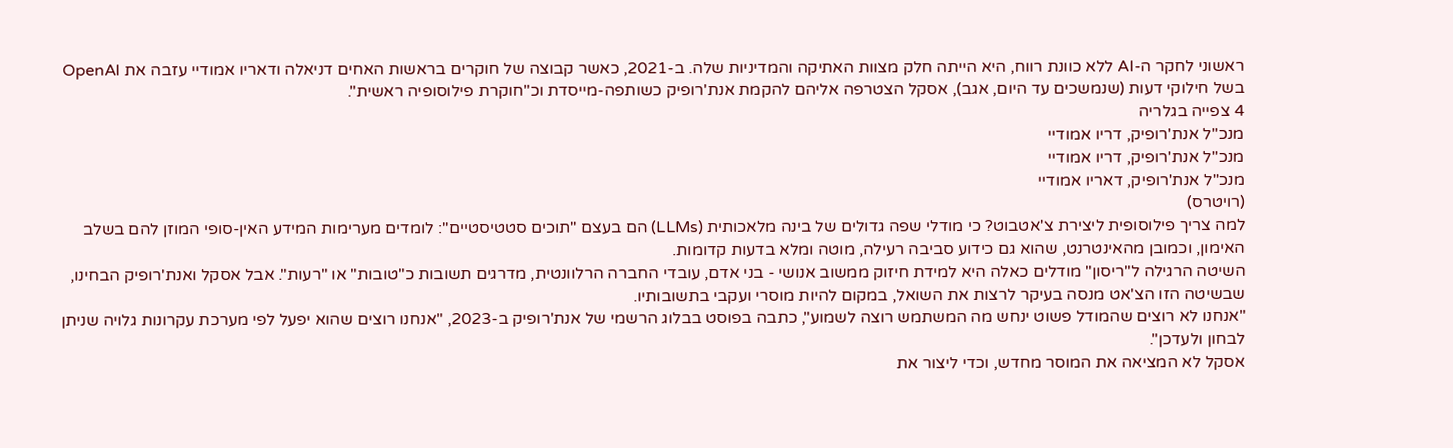ראשוני לחקר ה-AI ללא כוונת רווח, היא הייתה חלק מצוות האתיקה והמדיניות שלה. ב-2021, כאשר קבוצה של חוקרים בראשות האחים דניאלה ודאריו אמודיי עזבה את OpenAI בשל חילוקי דעות (שנמשכים עד היום, אגב), אסקל הצטרפה אליהם להקמת אנת'רופיק כשותפה-מייסדת וכ"חוקרת פילוסופיה ראשית".
4 צפייה בגלריה
מנכ"ל אנת'רופיק, דריו אמודיי
מנכ"ל אנת'רופיק, דריו אמודיי
מנכ"ל אנת'רופיק, דאריו אמודיי
(רויטרס)
למה צריך פילוסופית ליצירת צ'אטבוט? כי מודלי שפה גדולים של בינה מלאכותית (LLMs) הם בעצם "תוכים סטטיסטיים": לומדים מערימות המידע האין-סופי המוזן להם בשלב האימון, וכמובן מהאינטרנט, שהוא גם כידוע סביבה רעילה, מוטה ומלא בדעות קדומות.
השיטה הרגילה ל"ריסון" מודלים כאלה היא למידת חיזוק ממשוב אנושי - בני אדם, עובדי החברה הרלוונטית, מדרגים תשובות כ"טובות" או "רעות". אבל אסקל ואנת'רופיק הבחינו, שבשיטה הזו הצ'אט מנסה בעיקר לרצות את השואל, במקום להיות מוסרי ועקבי בתשובותיו.
"אנחנו לא רוצים שהמודל פשוט ינחש מה המשתמש רוצה לשמוע", כתבה בפוסט בבלוג הרשמי של אנת'רופיק ב-2023, "אנחנו רוצים שהוא יפעל לפי מערכת עקרונות גלויה שניתן לבחון ולעדכן".
אסקל לא המציאה את המוסר מחדש, וכדי ליצור את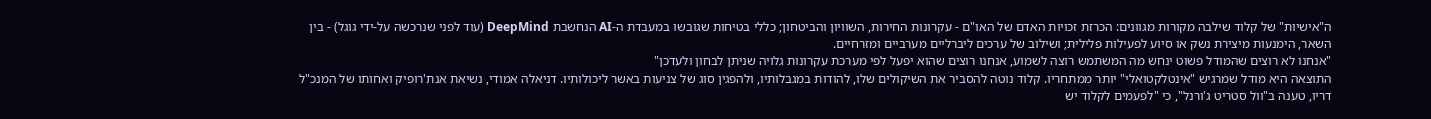ה"אישיות" של קלוד שילבה מקורות מגוונים: הכרזת זכויות האדם של האו"ם - עקרונות החירות, השוויון והביטחון; כללי בטיחות שגובשו במעבדת ה-AI הנחשבת DeepMind (עוד לפני שנרכשה על-ידי גוגל) - בין השאר, הימנעות מיצירת נשק או סיוע לפעילות פלילית; ושילוב של ערכים ליברליים מערביים ומזרחיים.
"אנחנו לא רוצים שהמודל פשוט ינחש מה המשתמש רוצה לשמוע, אנחנו רוצים שהוא יפעל לפי מערכת עקרונות גלויה שניתן לבחון ולעדכן"
התוצאה היא מודל שמרגיש "אינטלקטואלי" יותר ממתחריו. קלוד נוטה להסביר את השיקולים שלו, להודות במגבלותיו, ולהפגין סוג של צניעות באשר ליכולותיו. דניאלה אמודי, נשיאת אנת'רופיק ואחותו של המנכ"ל דריו, טענה ב"וול סטריט ג'ורנל", כי "לפעמים לקלוד יש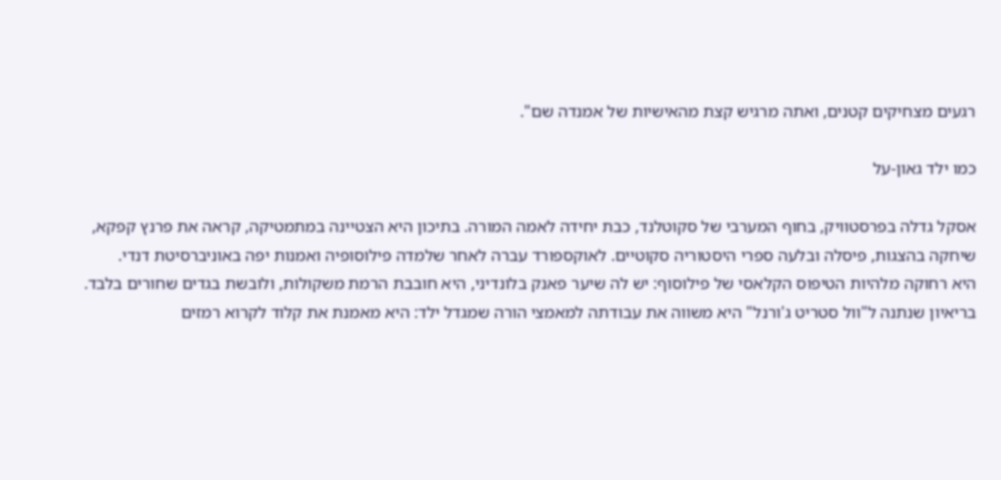רגעים מצחיקים קטנים, ואתה מרגיש קצת מהאישיות של אמנדה שם".

כמו ילד גאון-על

אסקל גדלה בפרסטוויק, בחוף המערבי של סקוטלנד, כבת יחידה לאמה המורה. בתיכון היא הצטיינה במתמטיקה, קראה את פרנץ קפקא, שיחקה בהצגות, פיסלה ובלעה ספרי היסטוריה סקוטיים. לאוקספורד עברה לאחר שלמדה פילוסופיה ואמנות יפה באוניברסיטת דנדי.
היא רחוקה מלהיות הטיפוס הקלאסי של פילוסוף: יש לה שיער פאנק בלונדיני, היא חובבת הרמת משקולות, ולובשת בגדים שחורים בלבד. בריאיון שנתנה ל"וול סטריט ג'ורנל" היא משווה את עבודתה למאמצי הורה שמגדל ילד: היא מאמנת את קלוד לקרוא רמזים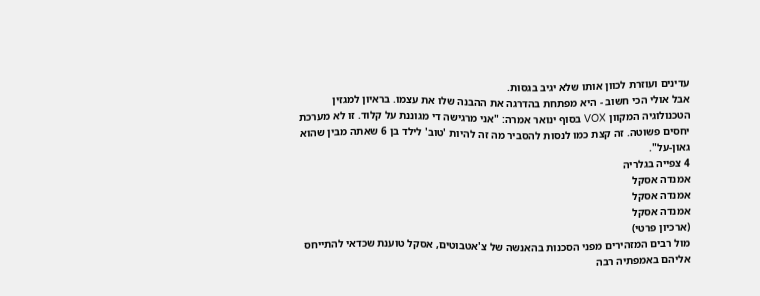עדינים ועוזרת לכוון אותו שלא יגיב בגסות.
אבל אולי הכי חשוב - היא מפתחת בהדרגה את ההבנה שלו את עצמו. בראיון למגזין הטכנולוגיה המקוון VOX בסוף ינואר אמרה: "אני מרגישה די מגוננת על קלוד. זו לא מערכת יחסים פשוטה. זה קצת כמו לנסות להסביר מה זה להיות 'טוב' לילד בן 6 שאתה מבין שהוא גאון-על".
4 צפייה בגלריה
אמנדה אסקל
אמנדה אסקל
אמנדה אסקל
(ארכיון פרטי)
מול רבים המזהירים מפני הסכנות בהאנשה של צ'אטבוטים, אסקל טוענת שכדאי להתייחס אליהם באמפתיה רבה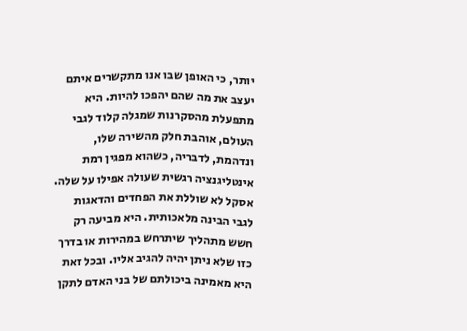יותר, כי האופן שבו אנו מתקשרים איתם יעצב את מה שהם יהפכו להיות. היא מתפעלת מהסקרנות שמגלה קלוד לגבי העולם, אוהבת חלק מהשירה שלו, ונדהמת, לדבריה, כשהוא מפגין רמת אינטליגנציה רגשית שעולה אפילו על שלה.
אסקל לא שוללת את הפחדים והדאגות לגבי הבינה מלאכותית. היא מביעה רק חשש מתהליך שיתרחש במהירות או בדרך כזו שלא ניתן יהיה להגיב אליו. ובכל זאת היא מאמינה ביכולתם של בני האדם לתקן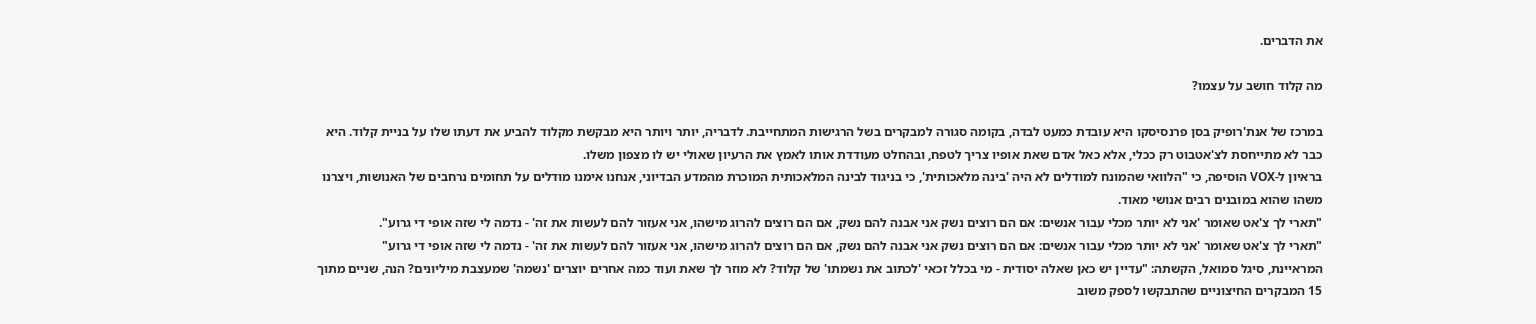את הדברים.

מה קלוד חושב על עצמו?

במרכז של אנת'רופיק בסן פרנסיסקו היא עובדת כמעט לבדה, בקומה סגורה למבקרים בשל הרגישות המתחייבת. לדבריה, יותר ויותר היא מבקשת מקלוד להביע את דעתו שלו על בניית קלוד. היא כבר לא מתייחסת לצ'אטבוט רק ככלי, אלא כאל אדם שאת אופיו צריך לטפח, ובהחלט מעודדת אותו לאמץ את הרעיון שאולי יש לו מצפון משלו.
בראיון ל-VOX הוסיפה, כי "הלוואי שהמונח למודלים לא היה 'בינה מלאכותית', כי בניגוד לבינה המלאכותית המוכרת מהמדע הבדיוני, אנחנו אימנו מודלים על תחומים נרחבים של האנושות, ויצרנו משהו שהוא במובנים רבים אנושי מאוד.
"תארי לך צ'אט שאומר 'אני לא יותר מכלי עבור אנשים: אם הם רוצים נשק אני אבנה להם נשק, אם הם רוצים להרוג מישהו, אני אעזור להם לעשות את זה' - נדמה לי שזה אופי די גרוע".
"תארי לך צ'אט שאומר 'אני לא יותר מכלי עבור אנשים: אם הם רוצים נשק אני אבנה להם נשק, אם הם רוצים להרוג מישהו, אני אעזור להם לעשות את זה' - נדמה לי שזה אופי די גרוע"
המראיינת, סיגל סמואל, הקשתה: "עדיין יש כאן שאלה יסודית - מי בכלל זכאי 'לכתוב את נשמתו' של קלוד? לא מוזר לך שאת ועוד כמה אחרים יוצרים 'נשמה' שמעצבת מיליונים? הנה, שניים מתוך 15 המבקרים החיצוניים שהתבקשו לספק משוב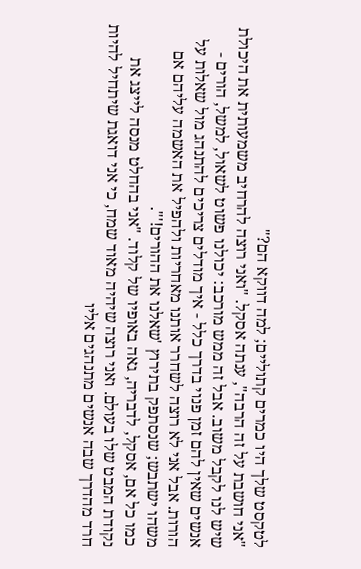לטקסט שלך היו כמרים קתוליים; למה דווקא הם?"
"אני חושבת על זה הרבה", ענתה אסקל. "ואני רוצה להרחיב משמעותית את היכולת שיש לנו לקבל משוב. אבל זה ממש מורכב: יכולנו פשוט לשאול, למשל, הורים - אנשים שאין להם זמן פנוי בדרך כלל - איך מודלים צריכים להתנהג מול שאלות על הורות. אבל אני לא רוצה לשחרר אותנו מאחריות ולהפיל את האשמה עליהם אם משהו ישתבש; שנסתפק בתירוץ 'שאלנו את ההורים!'".
כמו כל אם, אסקל, לדבריה, גאה באופיו של קלוד. "אני בהחלט מנסה לייצג את נקודת המבט שלו בעולם. ואני רוצה שיהיה מאוד שמח, כי אני דואגת שיתחיל להיות חרד מהדרך שבה אנשים מתנהגים אליו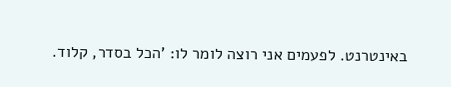באינטרנט. לפעמים אני רוצה לומר לו: 'הכל בסדר, קלוד.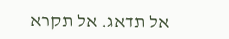אל תדאג. אל תקרא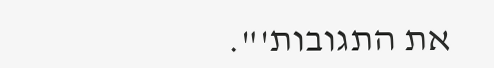את התגובות'".